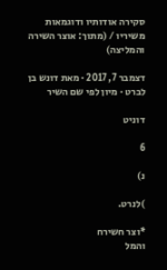סקירה אודותיו ודוגמאות משיריו / (מתוך: אוצר השירה והמליצה)

דצמבר 7, 2017 · מאת דונש בן לברט · מיון לפי שם השיר

דוניט

6

נ)

)לנרט.

*וצר חשירח
והמל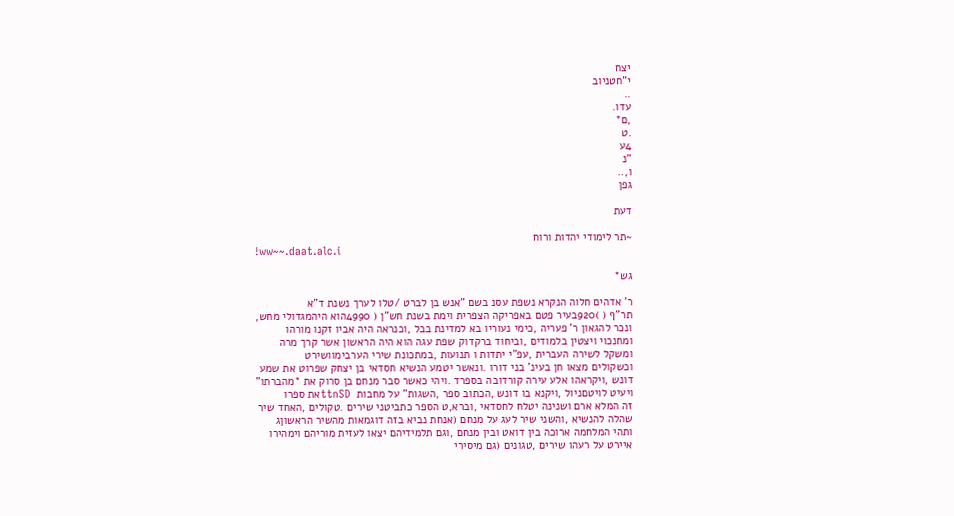יצח
י"חטניוב
..
עדו.
,ם*
.ט
4ע
"נ
ו,..
גפן

דעת

~תר לימודי יהדות ורוח
!ww~~.daat.alc.i

גש*

ר' אדהים חלוה הנקרא נשפת עסנ בשם "אנש בן לברט /טלו לערך נשנת ד"א
תר"ף ( )920בעיר פטם באפריקה הצפרית וימת בשנת חש"ן ( 4990הוא היהמגדולי מחש,
ונכר להגאון ר' פעריה ,כימי נעוריו בא למדינת בבל ,וכנראה היה אביו זקנו מורהו
ומחנכוי ויצטין בלמודים ,וביחוד ברקדוק שפת עגה הוא היה הראשון אשר קרך מרה
ומשקל לשירה העברית ,עפ"י יתדות ו תנועות ,במתכונת שירי הערבימוושירט
וכשקולים מצאו חן בעינ' בני דורו .ונאשר יטמע הנשיא חסדאי בן יצחק שפרוט את שמע
דונש ,ויקראהו אלע עירה קורדובה בספרד .ויהי כאשר סבר מנחם בן סרוק את *מהברתו"
ויעיט לויטםניול ,ויקנא בו דונש ,הכתוב ספר ,השגות" על מחבות  ttnSDאת ספרו
זה המלא ארם ושנינה יטלח לחסדאי ,וברא,ט הספר כתביטני שירים .טקולים ,האחד שיר
שהלה להנשיא ,והשני שיר לעג על מנחם (אנחת נביא בזה דוגמאות מהשיר הראשוןג
ותהי המלחמה ארוכה בין דואט ובין מנחם ,וגם תלמידיהם יצאו לעזית מוריהם וימהירו
איירט על רעהו שירים ,טגונים (גם מיסירי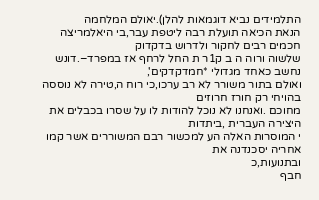התלמידים נביא דוגמאות להלן).יאולם המלחמה
הנאת הכיאה תועלת רבה ליטפת עבר,בי היאלמריצה חכמים רבים לחקור ולדרוש בדקדוק
שלשוה ורוה ה ב ק1ר ת החל לרחף אז במפרד–.דונש נחשב כאחד מגדולי *חמדקדקים',
ואולם בתור משורר לא רב ערכו,כי רוח ה,טירה לא נוססה בהויחי רק חורז חרוזים
מחוכם .ואנחנו לא נוכל להודות לו על שסרו בכבלים את היצירה העברית ,ביתדות
י המוסרות האלה הע למכשור רבם המשוררים אשר קמו אחריה יסכנדנה את
ובתנועות,כ
חבף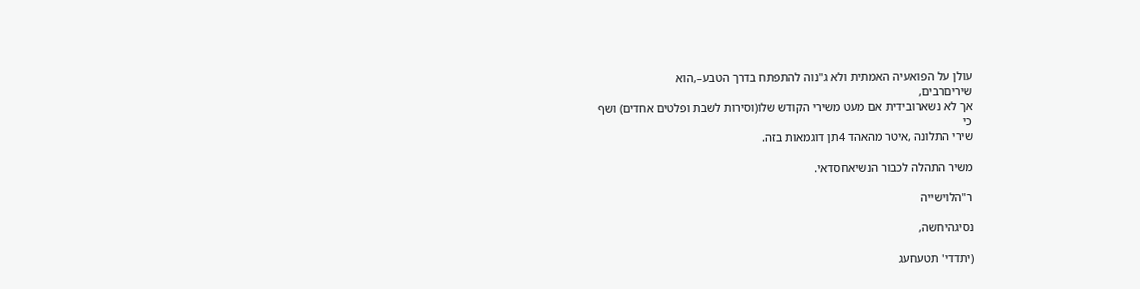עולן על הפואעיה האמתית ולא ג"נוה להתפתח בדרך הטבע–,הוא
שיריםרבים,
אך לא נשארובידית אם מעט משירי הקודש שלו(וסירות לשבת ופלטים אחדים) ושף
כי
שירי התלונה ,איטר מהאהד 4תן דוגמאות בזה.

משיר התהלה לכבור הנשיאחסדאי.

ר"הלוישייה

נסיגהיחשה,

(יתדדי' תטעחעג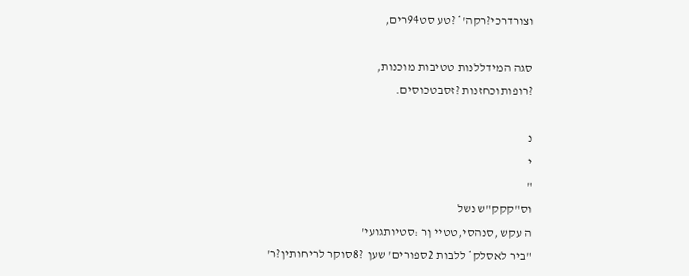וצורדרכי?רקה'* ?טע סט94רים,

סגה המידללנות טטיבות מוכנות,
?רופותוכחזנות ?זסבטכוסים.

נ
י
"
וס"קקק"ש נשל
ה עקש ,סנהסי,טטיי ןר :סטיותגועי'
"ביר לאסלק* ללבות 2ספורים' שען  ?8סוקר לריחותין?ר'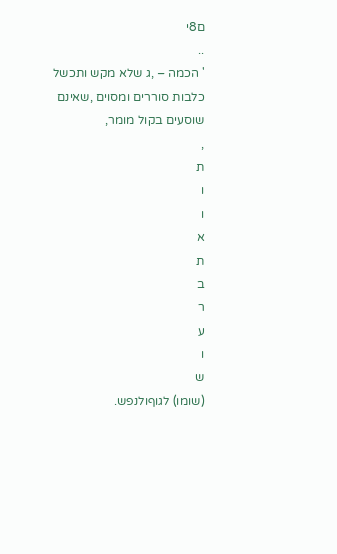ם8י
..
' הכמה – ,ג שלא מקש ותכשל כלבות סוררים ומסוים ,שאינם שוסעים בקול מומר,
,
ת
ו
ו
א
ת
ב
ר
ע
ו
ש
(שומו) לגוףולנפש.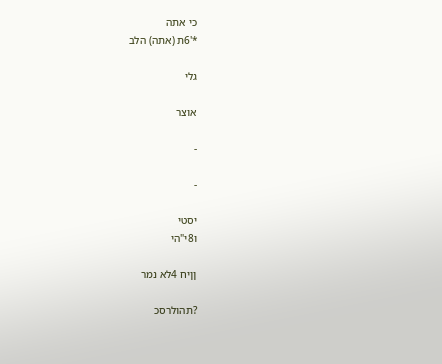כי אתה
*'6ת (אתה) הלב

גלי

אוצר

-

-

יסטי
ו8י"הי

ןןיח 4לא נמר

?תהולרסכ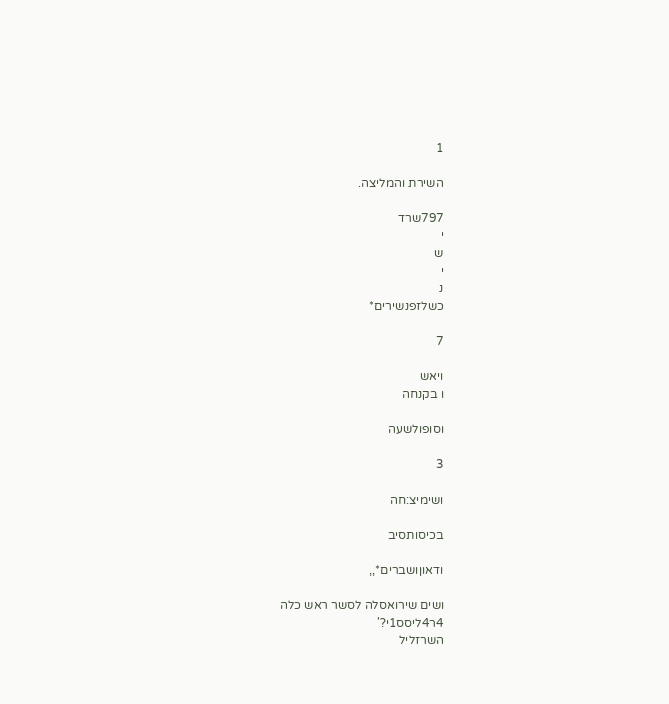1

השירת והמליצה.

797שרד
י
ש
י
נ
כשלזפנשירים*

7

ויאש
ו בקנחה

וסופולשעה

3

ושימיצ:חה

בכיסותסיב

ודאוןושברים*,,

ושים שירואסלה לסשר ראש כלה
4ר4ליסס1י?'
השרזליל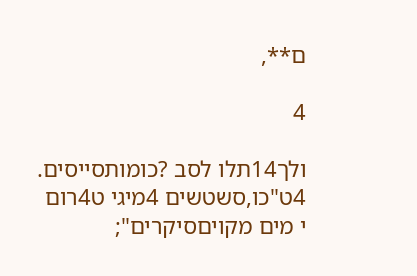ם**,

4

ולך14תלו לסב ?כומותסייסים.
4ט"כו,סשטשים 4מיגי ט4רום
י מים מקויםסיקרים";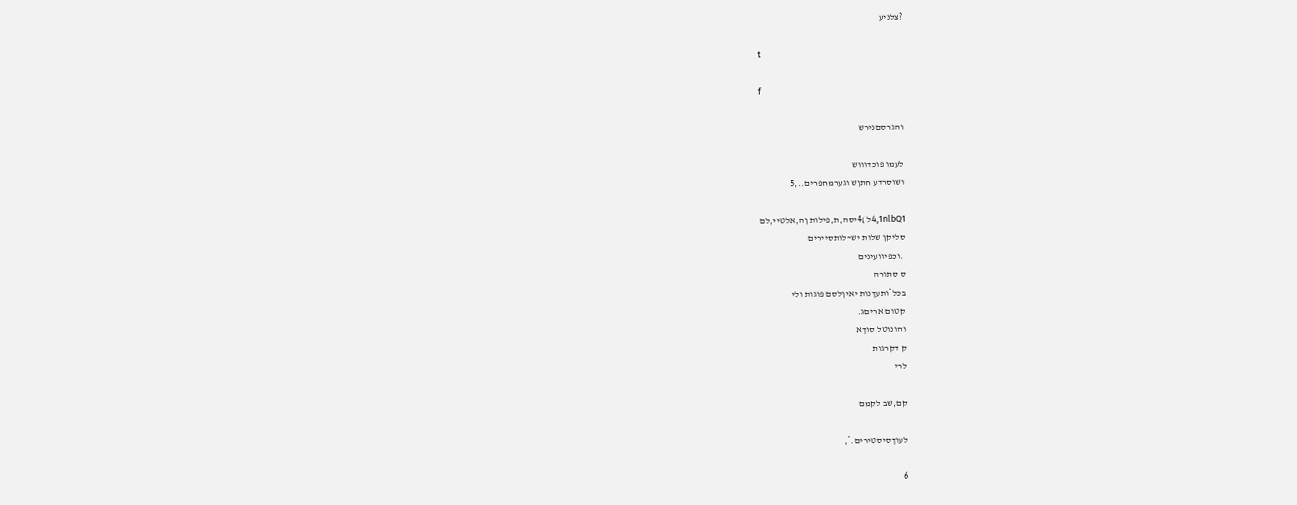?צלניע

t

f

והגרסםנירש

לעמו פוכדוווש
ושוסרדע חתןש וגערמחפרים..,5

4,1nlbQ1ל )4יסה,ת,פילות ןה,אלטיי,לם
סליקן שלות יש~לותסיירים
 .וכפיוועינים
ס סתורה
בכל*ותעךנות יאיןלסם פוגות ולי
קטום אריםג.
והונוטל סוךא
ק דקרגות
לרי

קם,שב לקמם

לעוךסיסטירים.*,

6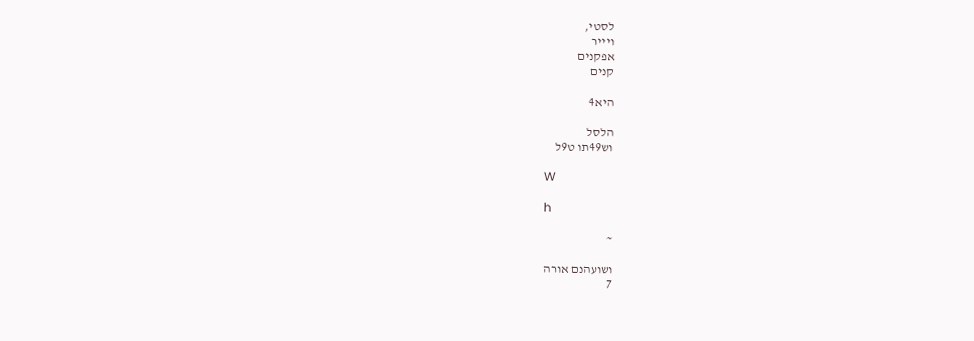לסטי,
ויייר
אפקנים
קנים

היא4

הלסל
וש49תו ט9ל

W

h

~

ושועהנם אורה
7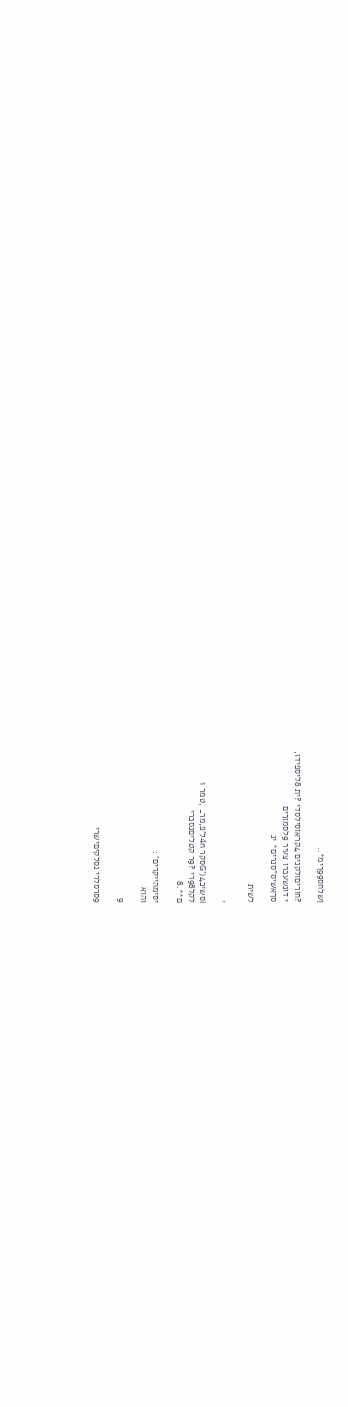ןשלחס99ךימ*..

?חוריםולקנים 4קראוסילסדי ?ית 8ליספידו,
י דונשעכרו צעיר 9לסמוךים
סךאשיס"סנרים* ינ

לשית

,

iסשיכG')4סקר 4nל'פ,מר_ ,טמר 1
לקל98רי ?9ר קטליםנסכרי
ם**.8

יסימהייקרים' :
והוא

9

9סרסלרי נסלקיםישרי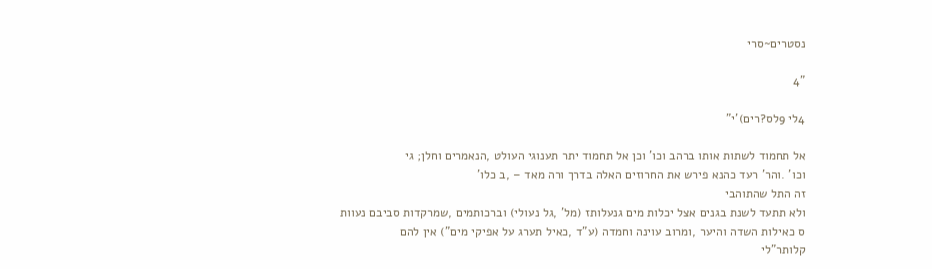נסטרים~סרי

"4

4לי 9לס?רים)'י"

אל תחמוד לשתות אותו ברהב וכו' וכן אל תחמוד יתר תענוגי העולט ,הנאמרים וחלן; גי
וכו' .והר' רעד כהנא פירש את החרוזים האלה בדרך ורה מאד – ,ב כלו'
זה התל שהתוהבי
ולא תתעד לשנת בגנים אצל יכלות מים גנעלותז (מל' ,גל נעולי) וברכותמים ,שמרקדות סביבם נעוות
ס כאילות השדה והיער ,ומרוב עוינה וחמדה (ע"ד ,כאיל תערג על אפיקי מים") אין להם
קלותר"לי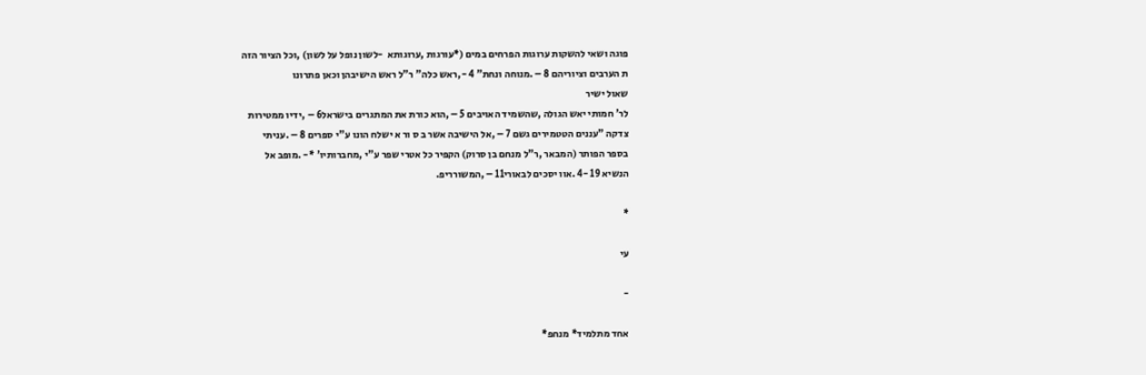פוגה ושאי להשקות ערוגות הפרחים במים (*עורגות ,ערוגותא  -לשון נופל על לשון) ,וכל הציור הזה
ת הערבים וציוריהם 8 – .מנוחה ונחת" 4 -,ראש כלה" ר"ל ראש הישיבהן וכאן פתרונו
שאול ישיר
לר' חמותי יאש הגולה ,שהשמיד האויבים 5 – ,הוא כורת את המתגרים בישראל6 – ,ידיו ממטירות
צדקה "עננים הטטמירים גשם 7 – ,אל הישיבה אשר ב ס ור א ישלח הונו ע"י ספרים 8 – .עניתי
בספר הפותר (המבאר ,ר"ל מנחם בן סרוק) הקפיר כל אטרי שפר ע"י ,מחברותיו' *- .מופב אל
הנשיא 19 -4 .אוו יסכים לבאורי11 – ,המשורריפ.

*

עי

-

אחד מתלמיד* מנחפ*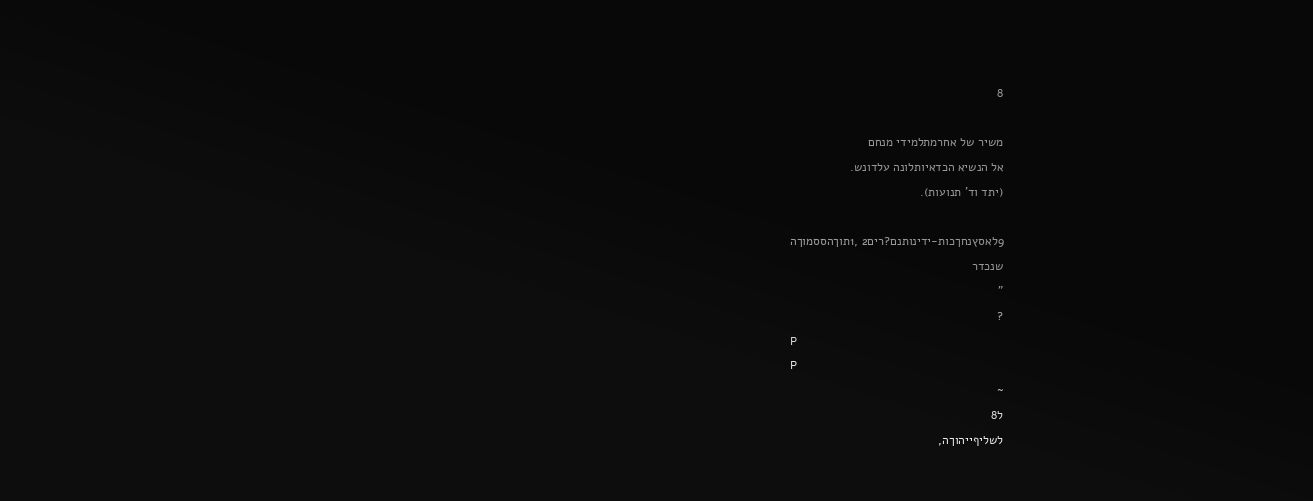8

משיר של אחרמתלמידי מנחם
אל הנשיא הכדאיותלונה עלדונש.
(יתד וד' תנועות).

9לאסץנחךכות-ידינותנם?רים2 ,1תוךהססמוךה
שנכדר
"
?
P
P
~
ל8
לשליףייהוךה,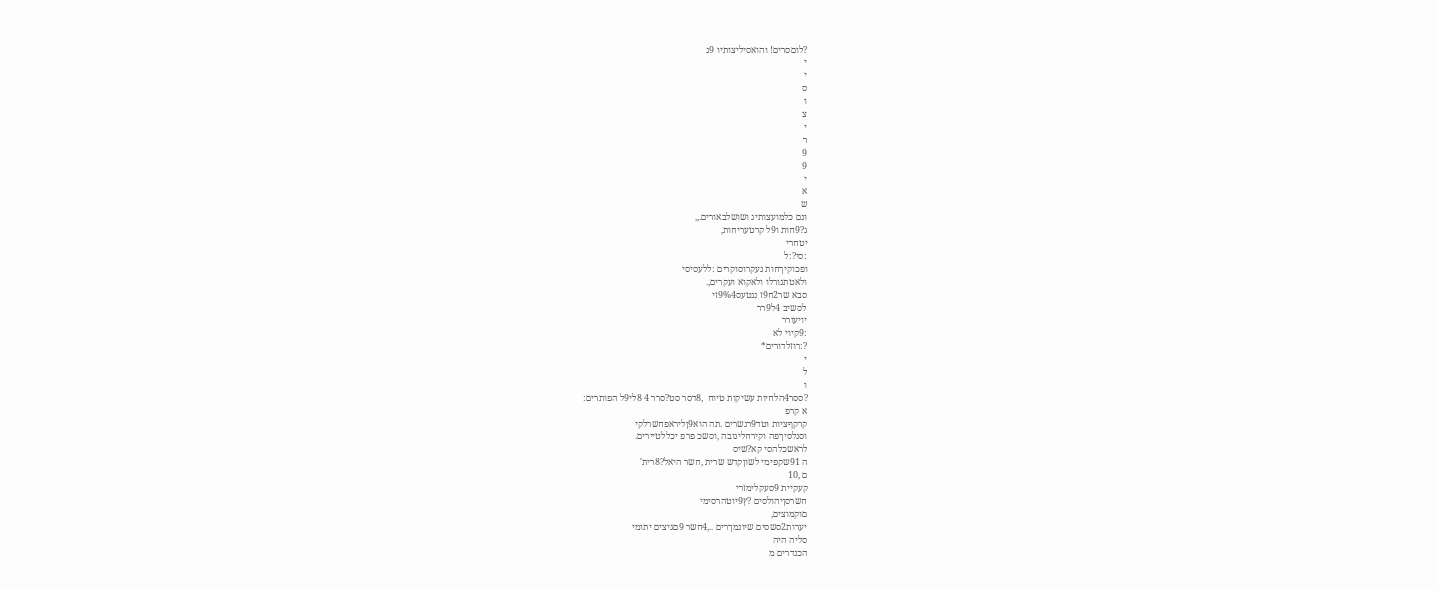?לוםסרים! והואסיליצותיו 9ג
י
י
ס
ו
צ
י
ר
9
9
י
א
ש
ונם כלמועצותיג ושושלבאורים.,,
ג?9חות ו9ל קרטעריחות,
יטחרי
:סי?:ל
ופכוקיךחות נעקרוסוקרים :ללעסיסי
ולאטתנורלו ולאקוא ועקרים,.
סבא שר2ח9ז ננטעס9%4זי
לסשיב 4ל9רר
יויעורר
:9קיוי לא
?:רוזלדורים*
י
ל
ו
?ססר4הלחיות עשיקות טיוח  ,8דסר סט?סרר 4 8לי9ל הפותרים:
א קרפ
קרקףציות וטד9רנשרים .תה הוא9ןליראפחשרלקי
וסנלסיךפה וקירחלינובה ,וסשכ פרפ יכללטיירים.
לראשכלהסי קא?שיס
ה 91שקפימי לשוןקדש שרית ,חשר היאל?8רית'
ם ,10
קעקיית 9סעקלימזרי
חשרסןיהולסים ?ץ9יוטהרסימי
םוקמוצים,
יערות2סשסים שיונמךרים ..,4חשר 9םגיצים יתומי
סליה היה
הכנדרים מ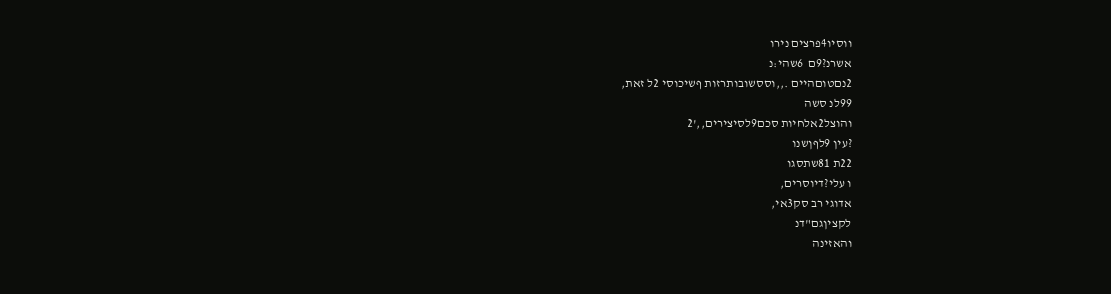ווסיו4פרצים נירו
אשרנ?9ם  6שהי:נ
2נםטוםהיים .,,וססשובותרזות ףשיכוסי 2ל זאת,
99לנ סשה
והוצל2אלחיות סכם9לסיצירים,,'2
?עין 9לףןשנו
22ת 81שתסגו
ו עלי?דיוסרים,
אדוגי רב סק3אי,
לקציןגם"דנ
והאזינה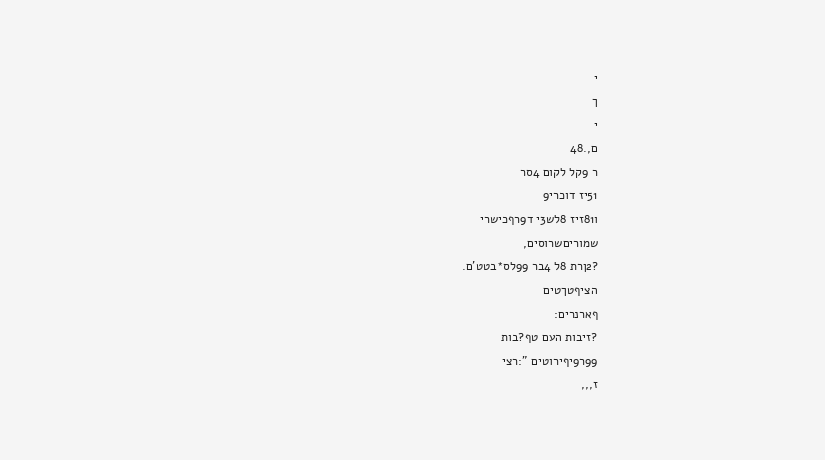י
ך
י
ם,.48
ר 9קל לקום 4סר
51יז דוכרי9
ו81זיז 8לש3י ד9רףכישרי
שמוריםשרוסים,
?2ןרת 8ל 4בר 99לס*בטט'ם.
הציףטךטים
ףארנרים:
?זיבות העם טף?בות
99ר9יףירוטים ":רצי
ז,,,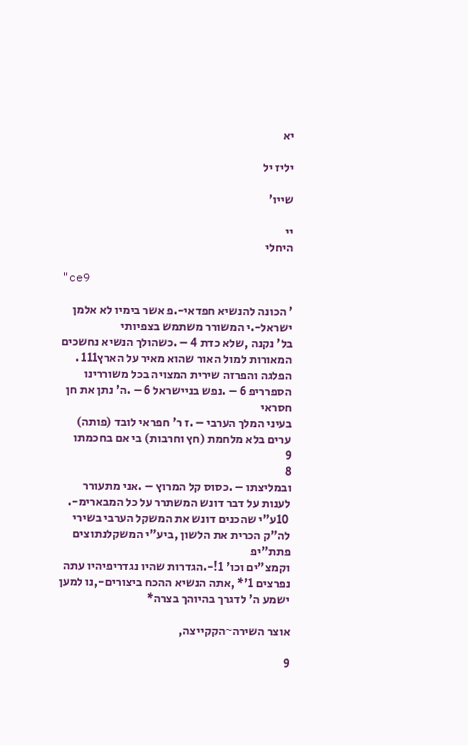יא

יליז יל

שייו'

יי
היחלי

"ce9

' הכונה להנשיא חפדאי-.פ אשר בימיו לא אלמן ישראל-.י המשורר משתמש בצפיותי
בל' נקנה ,שלא כדת 4 – .כשהולך הנשיא נחשכים המאורות למול האור שהוא מאיר על הארץ111 .
הפלגה והפרזה שירית המצויה בכל משוררינו הספרריפ 6 – .נפש בניישראל 6 – .ה' נתן את חן חסראי
בעיני המלך הערבי – .ז ר' חפראי לובד (פותה) ערים בלא מלחמת (חץ וחרבות) בי אם בחכמתו
9
8
ובמליצתו – .כסוס קל המרוץ – .אני מתעורר לענות על דבר דונש המשתרר על כל המבארימ-.
 10ע"י שהכנים דונש את המשקל הערבי בשירי לה"ק הכרית את הלשון ,ביע"י המשקלנתוצים פתת"יפ
וקמצ"ים וכו' 1!-.הגדרות שהיו נגדריפיהיו עתה נפרצים 1'* ,אתה הנשיא ההכח ביצורים-,נו למען
ישמע ה' לדגרך בהיוהך בצרה*

אוצר השירה~הקקייצה,

9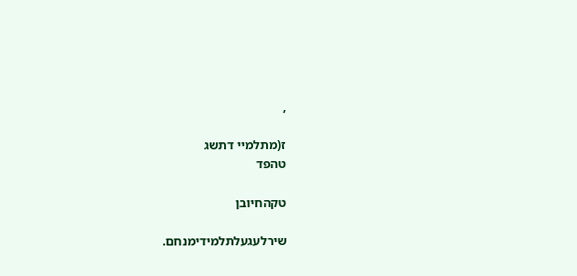,

ז(מתלמיי דתשג
טהפד

טקהחיובן

שירלעגעלתלמידימנחם.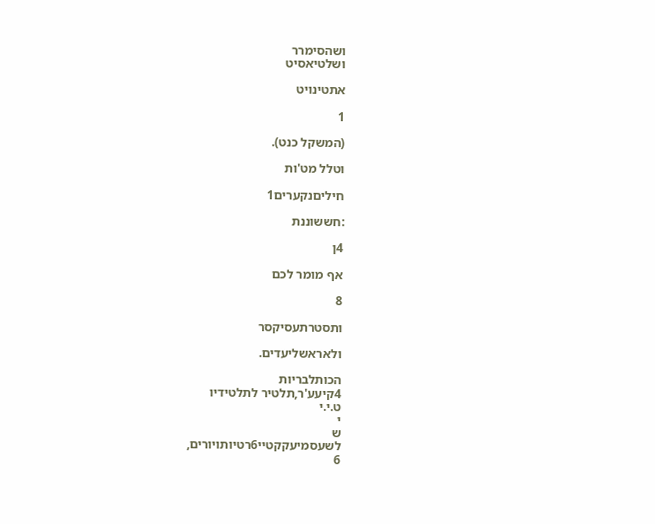ושהסימרר
ושלטיאסיט

אתטינויט

1

(המשקל כנט).

וטלל מט'ות

חיליםנקערים1

:חששוננת

4ן

אף מומר לכם

8

ותסטרתעסיקסר

ולאראשליעדים.

הכותלבריות
4קיעע'ר,תלטיר לתלטידיו
ט.י.י
י
ש
לשעסמיעקקטיי6רטיותויורים,
6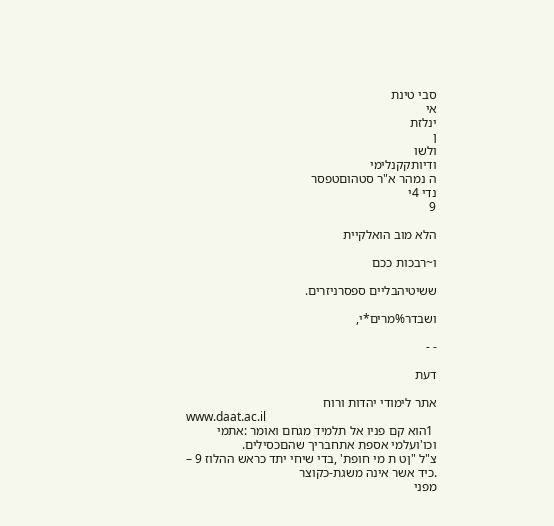סבי טינת
אי
ינלזת
ן
ולשו
ודיותקקנלימי
ה נמהר א"ר סטהוםטפסר
נדי 4י
9

הלא מוב הואלקיית

ו~רבכות ככם

ששיטיהבליים ספסרניזרים.

ושבדר%מרים*י,

- -

דעת

אתר לימודי יהדות ורוח
www.daat.ac.il
 1הוא קם פניו אל תלמיד מגחם ואומר :אתמי וכו'ועלמי אספת אתחבריך שהםכסילים.
צ"ל "ןט ת מי חופת' ,בדי שיחי יתד כראש ההלוז 9 – .כיד אשר אינה משגת-כקוצר
מפני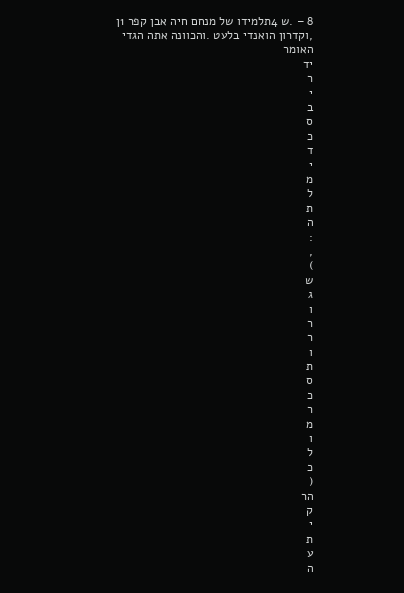8 – .ש 4תלמידו של מנחם חיה אבן קפר 1ן ,וקדרון הואנדי בלעט .והכוונה אתה הגדי האומר
יד
ר
י
ב
ס
כ
ד
י
מ
ל
ת
ה
:
,
)
ש
ג
ו
ר
ר
ו
ת
ס
כ
ר
מ
ו
ל
כ
(
הר
ק
י
ת
ע
ה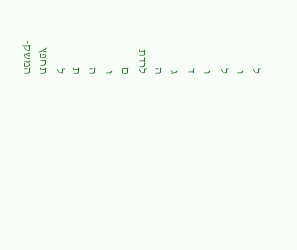ל
ו
ל
ו
ד
ג
ה
לרדת
ם
ו
ה
ת
ל
תחפץ
המשק-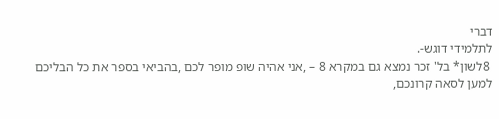דברי
לתלמידי דוגש-.
 8לשון* בל' זכר נמצא גם במקרא 8 – ,אני אהיה שופ מופר לכם ,בהביאי בספר את כל הבליכם
למען לסאה קרונכם,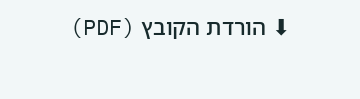⬇ הורדת הקובץ (PDF)